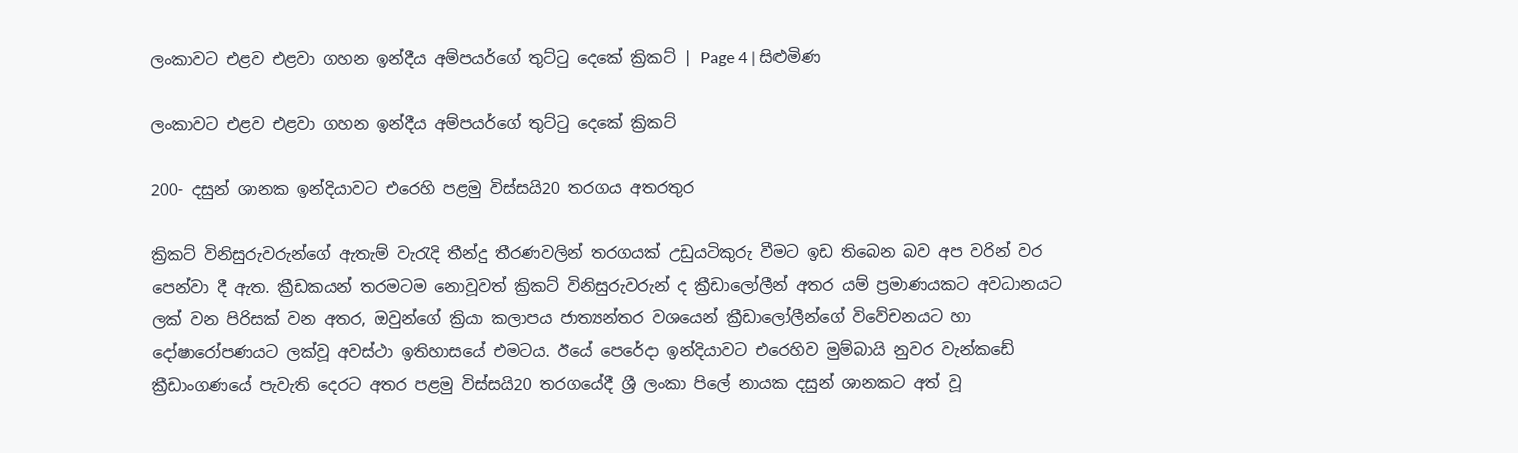ලංකාවට එළව එළවා ගහන ඉන්දීය අම්පයර්ගේ තුට්ටු දෙකේ ක්‍රිකට් | Page 4 | සිළුමිණ

ලංකාවට එළව එළවා ගහන ඉන්දීය අම්පයර්ගේ තුට්ටු දෙකේ ක්‍රිකට්

200- දසුන් ශානක ඉන්දියාවට එරෙහි පළමු විස්සයි20 තරගය අතරතුර

ක්‍රිකට් විනිසුරුවරුන්ගේ ඇතැම් වැරැදි තීන්දු තීරණවලින් තරගයක් උඩුයටිකුරු වීමට ඉඩ තිබෙන බව අප වරින් වර පෙන්වා දී ඇත. ක්‍රීඩකයන් තරමටම නොවූවත් ක්‍රිකට් විනිසුරුවරුන් ද ක්‍රීඩාලෝලීන් අතර යම් ප්‍රමාණයකට අවධානයට ලක් වන පිරිසක් වන අතර, ඔවුන්ගේ ක්‍රියා කලාපය ජාත්‍යන්තර වශයෙන් ක්‍රීඩාලෝලීන්ගේ විවේචනයට හා දෝෂාරෝපණයට ලක්වූ අවස්ථා ඉතිහාසයේ එමටය. ඊයේ පෙරේදා ඉන්දියාවට එරෙහිව මුම්බායි නුවර වැන්කඩේ ක්‍රීඩාංගණයේ පැවැති දෙරට අතර පළමු විස්සයි20 තරගයේදී ශ්‍රී ලංකා පිලේ නායක දසුන් ශානකට අත් වූ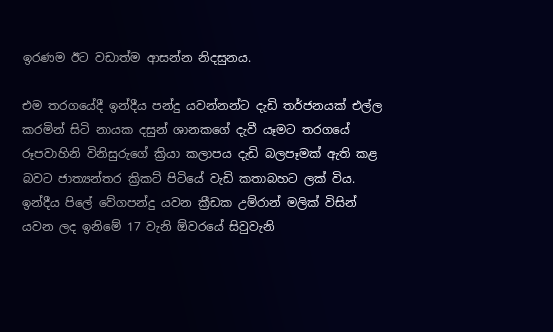ඉරණම ඊට වඩාත්ම ආසන්න නිදසුනය.

එම තරගයේදී ඉන්දීය පන්දු යවන්නන්ට දැඩි තර්ජනයක් එල්ල කරමින් සිටි නායක දසුන් ශානකගේ දැවී යෑමට තරගයේ රූපවාහිනි විනිසුරුගේ ක්‍රියා කලාපය දැඩි බලපෑමක් ඇති කළ බවට ජාත්‍යන්තර ක්‍රිකට් පිටියේ වැඩි කතාබහට ලක් විය. ඉන්දීය පිලේ වේගපන්දු යවන ක්‍රීඩක උම්රාන් මලික් විසින් යවන ලද ඉනිමේ 17 වැනි ඕවරයේ සිවුවැනි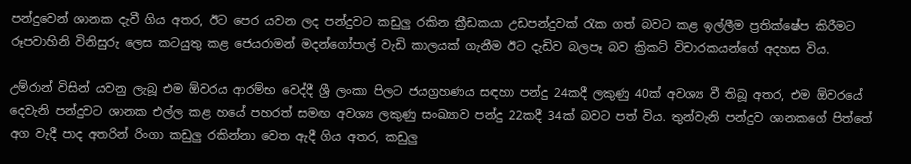පන්දුවෙන් ශානක දැවී ගිය අතර, ඊට පෙර යවන ලද පන්දුවට කඩුලු රකින ක්‍රීඩකයා උඩපන්දුවක් රැක ගත් බවට කළ ඉල්ලීම ප්‍රතික්ෂේප කිරීමට රූපවාහිනි විනිසුරු ලෙස කටයුතු කළ ජෙයරාමන් මදන්ගෝපාල් වැඩි කාලයක් ගැනීම ඊට දැඩිව බලපෑ බව ක්‍රිකට් විචාරකයන්ගේ අදහස විය.

උම්රාන් විසින් යවනු ලැබූ එම ඕවරය ආරම්භ වෙද්දී ශ්‍රී ලංකා පිලට ජයග්‍රහණය සඳහා පන්දු 24කදී ලකුණු 40ක් අවශ්‍ය වී තිබූ අතර, එම ඕවරයේ දෙවැනි පන්දුවට ශානක එල්ල කළ හයේ පහරත් සමඟ අවශ්‍ය ලකුණු සංඛ්‍යාව පන්දු 22කදී 34ක් බවට පත් විය. තුන්වැනි පන්දුව ශානකගේ පිත්තේ අග වැදී පාද අතරින් රිංගා කඩුලු රකින්නා වෙත ඇදී ගිය අතර, කඩුලු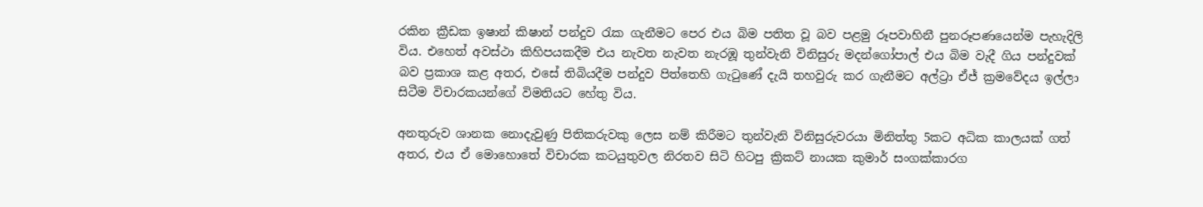රකින ක්‍රීඩක ඉෂාන් කිෂාන් පන්දුව රැක ගැනීමට පෙර එය බිම පතිත වූ බව පළමු රූපවාහිනී පුනරූපණයෙන්ම පැහැදිලි විය. එහෙත් අවස්ථා කිහිපයකදීම එය නැවත නැවත නැරඹූ තුන්වැනි විනිසුරු මදන්ගෝපාල් එය බිම වැදී ගිය පන්දුවක් බව ප්‍රකාශ කළ අතර, එසේ තිබියදීම පන්දුව පිත්තෙහි ගැටුණේ දැයි තහවුරු කර ගැනීමට අල්ට්‍රා ඒජ් ක්‍රමවේදය ඉල්ලා සිටීම විචාරකයන්ගේ විමතියට හේතු විය.

අනතුරුව ශානක නොදැවුණු පිතිකරුවකු ලෙස නම් කිරීමට තුන්වැනි විනිසුරුවරයා මිනිත්තු 5කට අධික කාලයක් ගත් අතර, එය ඒ මොහොතේ විචාරක කටයුතුවල නිරතව සිටි හිටපු ක්‍රිකට් නායක කුමාර් සංගක්කාරග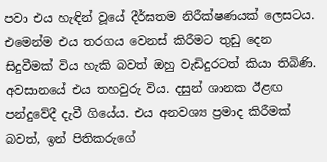පවා එය හැඳින් වූයේ දීර්ඝතම නිරීක්ෂණයක් ලෙසටය. එමෙන්ම එය තරගය වෙනස් කිරීමට තුඩු දෙන සිදුවීමක් විය හැකි බවත් ඔහු වැඩිදුරටත් කියා තිබිණි. අවසානයේ එය තහවුරු විය. දසුන් ශානක ඊළඟ පන්දුවේදී දැවී ගියේය. එය අනවශ්‍ය ප්‍රමාද කිරීමක් බවත්, ඉන් පිතිකරුගේ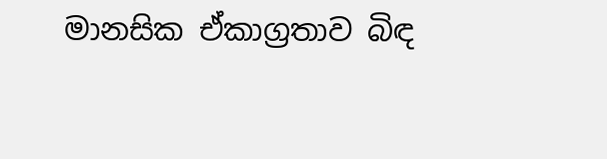මානසික ඒකාග්‍රතාව බිඳ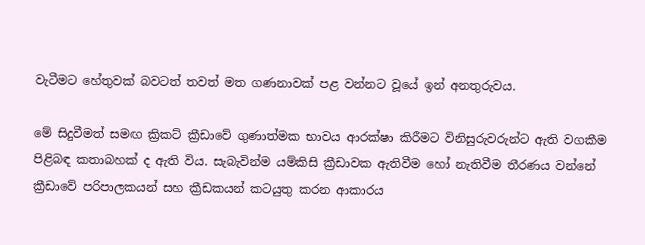වැටීමට හේතුවක් බවටත් තවත් මත ගණනාවක් පළ වන්නට වූයේ ඉන් අනතුරුවය.

මේ සිදුවීමත් සමඟ ක්‍රිකට් ක්‍රීඩාවේ ගුණාත්මක භාවය ආරක්ෂා කිරීමට විනිසුරුවරුන්ට ඇති වගකීම පිළිබඳ කතාබහක් ද ඇති විය. සැබැවින්ම යම්කිසි ක්‍රීඩාවක ඇතිවීම හෝ නැතිවීම තීරණය වන්නේ ක්‍රීඩාවේ පරිපාලකයන් සහ ක්‍රීඩකයන් කටයුතු කරන ආකාරය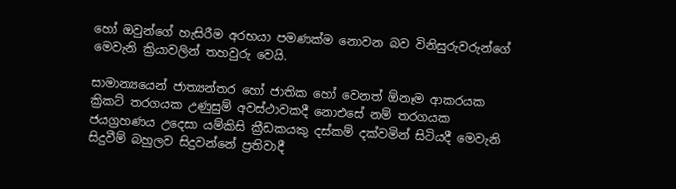හෝ ඔවුන්ගේ හැසිරීම අරභයා පමණක්ම නොවන බව විනිසුරුවරුන්ගේ මෙවැනි ක්‍රියාවලින් තහවුරු වෙයි.

සාමාන්‍යයෙන් ජාත්‍යන්තර හෝ ජාතික හෝ වෙනත් ඕනෑම ආකරයක ක්‍රිකට් තරගයක උණුසුම් අවස්ථාවකදී නොඑසේ නම් තරගයක ජයග්‍රහණය උදෙසා යම්කිසි ක්‍රීඩකයකු දස්කම් දක්වමින් සිටියදී මෙවැනි සිදුවීම් බහුලව සිදුවන්නේ ප්‍රතිවාදී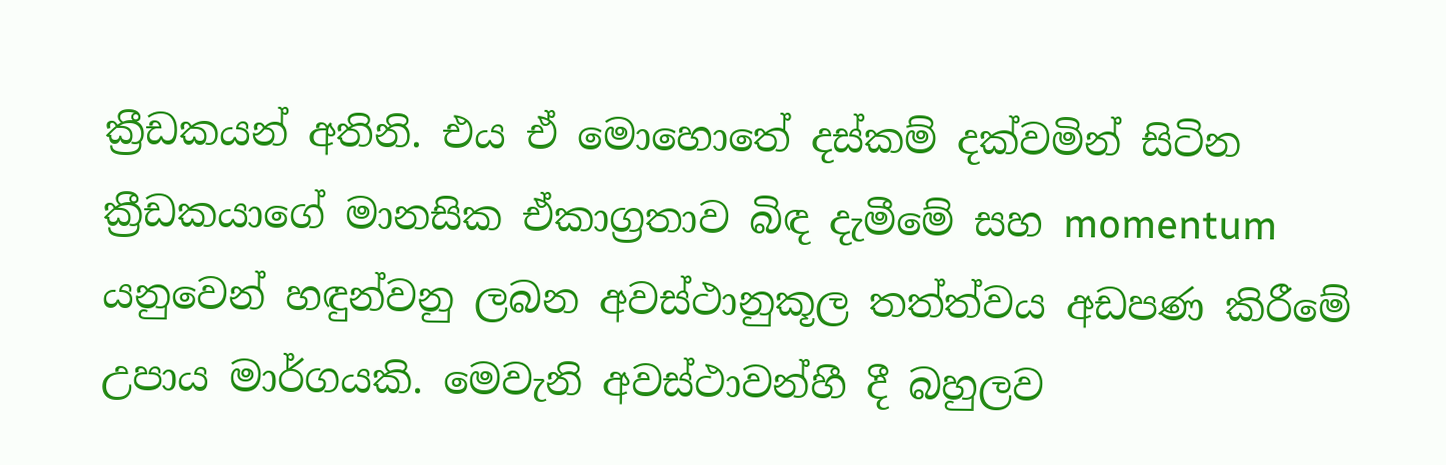ක්‍රීඩකයන් අතිනි. එය ඒ මොහොතේ දස්කම් දක්වමින් සිටින ක්‍රීඩකයාගේ මානසික ඒකාග්‍රතාව බිඳ දැමීමේ සහ momentum යනුවෙන් හඳුන්වනු ලබන අවස්ථානුකූල තත්ත්වය අඩපණ කිරීමේ උපාය මාර්ගයකි. මෙවැනි අවස්ථාවන්හී දී බහුලව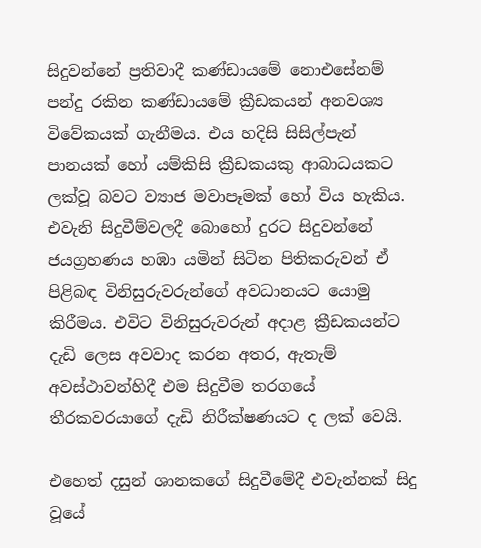සිදුවන්නේ ප්‍රතිවාදී කණ්ඩායමේ නොඑසේනම් පන්දු රකින කණ්ඩායමේ ක්‍රීඩකයන් අනවශ්‍ය විවේකයක් ගැනීමය. එය හදිසි සිසිල්පැන් පානයක් හෝ යම්කිසි ක්‍රීඩකයකු ආබාධයකට ලක්වූ බවට ව්‍යාජ මවාපෑමක් හෝ විය හැකිය. එවැනි සිදුවීම්වලදී බොහෝ දුරට සිදුවන්නේ ජයග්‍රහණය හඹා යමින් සිටින පිතිකරුවන් ඒ පිළිබඳ විනිසුරුවරුන්ගේ අවධානයට යොමු කිරීමය. එවිට විනිසුරුවරුන් අදාළ ක්‍රීඩකයන්ට දැඩි ලෙස අවවාද කරන අතර, ඇතැම් අවස්ථාවන්හිදී එම සිදුවීම තරගයේ තීරකවරයාගේ දැඩි නිරීක්ෂණයට ද ලක් වෙයි.

එහෙත් දසුන් ශානකගේ සිදුවීමේදී එවැන්නක් සිදු වූයේ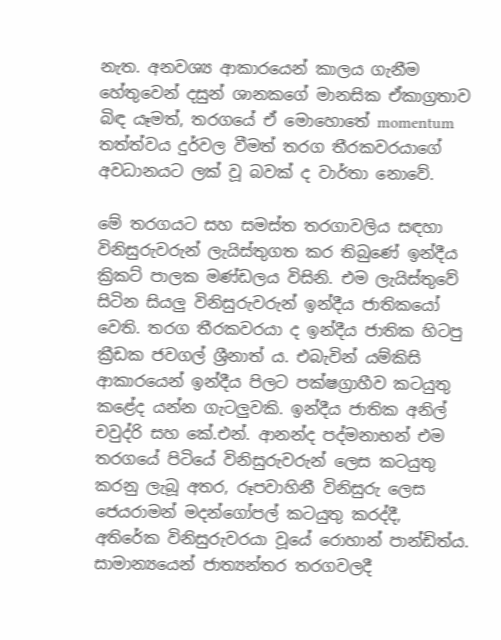නැත. අනවශ්‍ය ආකාරයෙන් කාලය ගැනීම හේතුවෙන් දසුන් ශානකගේ මානසික ඒකාග්‍රතාව බිඳ යෑමත්, තරගයේ ඒ මොහොතේ momentum තත්ත්වය දුර්වල වීමත් තරග තීරකවරයාගේ අවධානයට ලක් වූ බවක් ද වාර්තා නොවේ.

මේ තරගයට සහ සමස්ත තරගාවලිය සඳහා විනිසුරුවරුන් ලැයිස්තුගත කර තිබුණේ ඉන්දීය ක්‍රිකට් පාලක මණ්ඩලය විසිනි. එම ලැයිස්තුවේ සිටින සියලු විනිසුරුවරුන් ඉන්දීය ජාතිකයෝ වෙති. තරග තීරකවරයා ද ඉන්දීය ජාතික හිටපු ක්‍රීඩක ජවගල් ශ්‍රීනාත් ය. එබැවින් යම්කිසි ආකාරයෙන් ඉන්දීය පිලට පක්ෂග්‍රාහීව කටයුතු කළේද යන්න ගැටලුවකි. ඉන්දීය ජාතික අනිල් චවුද්රි සහ කේ.එන්. ආනන්ද පද්මනාභන් එම තරගයේ පිටියේ විනිසුරුවරුන් ලෙස කටයුතු කරනු ලැබූ අතර, රූපවාහිනී විනිසුරු ලෙස ජෙයරාමන් මදන්ගෝපල් කටයුතු කරද්දී, අතිරේක විනිසුරුවරයා වූයේ රොහාන් පාන්ඩිත්ය. සාමාන්‍යයෙන් ජාත්‍යන්තර තරගවලදී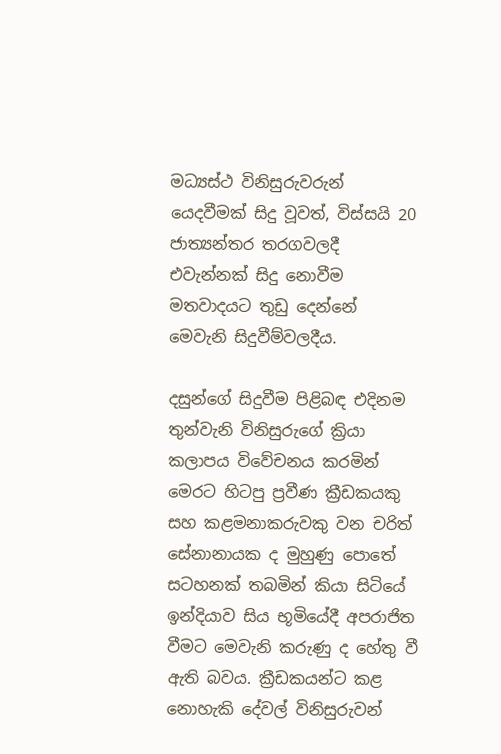මධ්‍යස්ථ විනිසුරුවරුන් යෙදවීමක් සිදු වූවත්, විස්සයි 20 ජාත්‍යන්තර තරගවලදී එවැන්නක් සිදු නොවීම මතවාදයට තුඩු දෙන්නේ මෙවැනි සිදුවීම්වලදීය.

දසුන්ගේ සිදුවීම පිළිබඳ එදිනම තුන්වැනි විනිසුරුගේ ක්‍රියා කලාපය විවේචනය කරමින් මෙරට හිටපු ප්‍රවීණ ක්‍රීඩකයකු සහ කළමනාකරුවකු වන චරිත් සේනානායක ද මුහුණු පොතේ සටහනක් තබමින් කියා සිටියේ ඉන්දියාව සිය භූමියේදී අපරාජිත වීමට මෙවැනි කරුණු ද හේතු වී ඇති බවය. ක්‍රීඩකයන්ට කළ නොහැකි දේවල් විනිසුරුවන්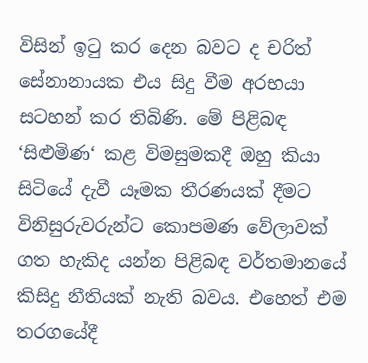විසින් ඉටු කර දෙන බවට ද චරිත් සේනානායක එය සිදු වීම අරභයා සටහන් කර තිබිණි. මේ පිළිබඳ ‘සිළුමිණ‘ කළ විමසුමකදී ඔහු කියා සිටියේ දැවී යෑමක තීරණයක් දීමට විනිසුරුවරුන්ට කොපමණ වේලාවක් ගත හැකිද යන්න පිළිබඳ වර්තමානයේ කිසිදු නීතියක් නැති බවය. එහෙත් එම තරගයේදී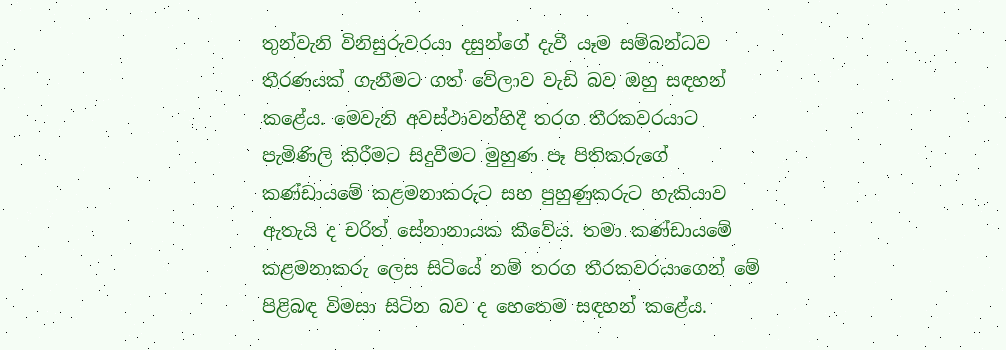තුන්වැනි විනිසුරුවරයා දසුන්ගේ දැවී යෑම සම්බන්ධව තීරණයක් ගැනීමට ගත් වේලාව වැඩි බව ඔහු සඳහන් කළේය. මෙවැනි අවස්ථාවන්හිදී තරග තීරකවරයාට පැමිණිලි කිරීමට සිදුවීමට මුහුණ පෑ පිතිකරුගේ කණ්ඩායමේ කළමනාකරුට සහ පුහුණුකරුට හැකියාව ඇතැයි ද චරිත් සේනානායක කීවේය. තමා කණ්ඩායමේ කළමනාකරු ලෙස සිටියේ නම් තරග තීරකවරයාගෙන් මේ පිළිබඳ විමසා සිටින බව ද හෙතෙම සඳහන් කළේය.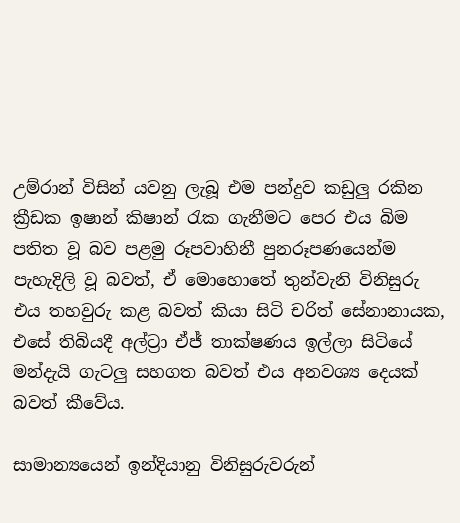උම්රාන් විසින් යවනු ලැබූ එම පන්දුව කඩුලු රකින ක්‍රීඩක ඉෂාන් කිෂාන් රැක ගැනීමට පෙර එය බිම පතිත වූ බව පළමු රූපවාහිනී පුනරූපණයෙන්ම පැහැදිලි වූ බවත්, ඒ මොහොතේ තුන්වැනි විනිසුරු එය තහවුරු කළ බවත් කියා සිටි චරිත් සේනානායක, එසේ තිබියදී අල්ට්‍රා ඒජ් තාක්ෂණය ඉල්ලා සිටියේ මන්දැයි ගැටලු සහගත බවත් එය අනවශ්‍ය දෙයක් බවත් කීවේය.

සාමාන්‍යයෙන් ඉන්දියානු විනිසුරුවරුන්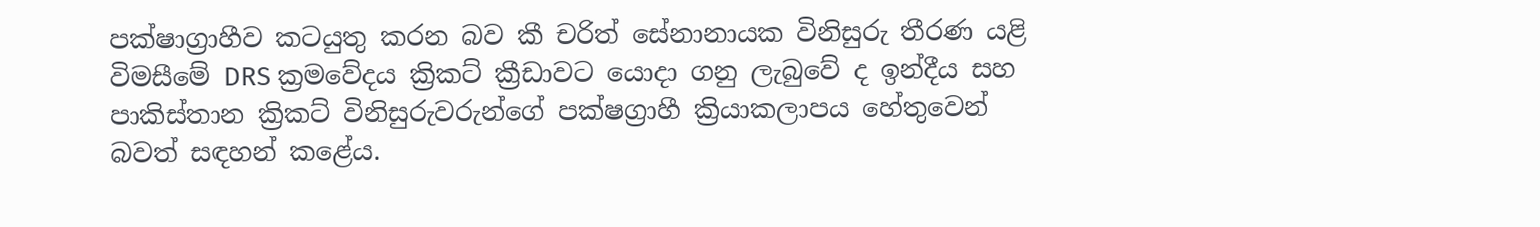පක්ෂාග්‍රාහීව කටයුතු කරන බව කී චරිත් සේනානායක විනිසුරු තීරණ යළි විමසීමේ DRS ක්‍රමවේදය ක්‍රිකට් ක්‍රීඩාවට යොදා ගනු ලැබුවේ ද ඉන්දීය සහ පාකිස්තාන ක්‍රිකට් විනිසුරුවරුන්ගේ පක්ෂග්‍රාහී ක්‍රියාකලාපය හේතුවෙන් බවත් සඳහන් කළේය.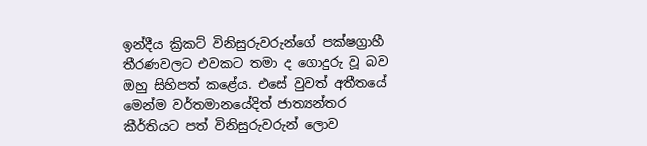ඉන්දීය ක්‍රිකට් විනිසුරුවරුන්ගේ පක්ෂග්‍රාහී තීරණවලට එවකට තමා ද ගොදුරු වූ බව ඔහු සිහිපත් කළේය. එසේ වුවත් අතීතයේ මෙන්ම වර්තමානයේදිත් ජාත්‍යන්තර කීර්තියට පත් විනිසුරුවරුන් ලොව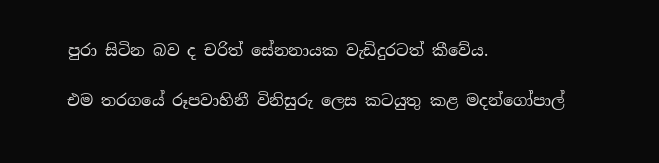පුරා සිටින බව ද චරිත් සේනනායක වැඩිදුරටත් කීවේය.

එම තරගයේ රූපවාහිනී විනිසුරු ලෙස කටයුතු කළ මදන්ගෝපාල්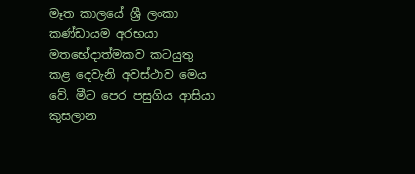මෑත කාලයේ ශ්‍රී ලංකා කණ්ඩායම අරභයා මතභේදාත්මකව කටයුතු කළ දෙවැනි අවස්ථාව මෙය වේ. මීට පෙර පසුගිය ආසියා කුසලාන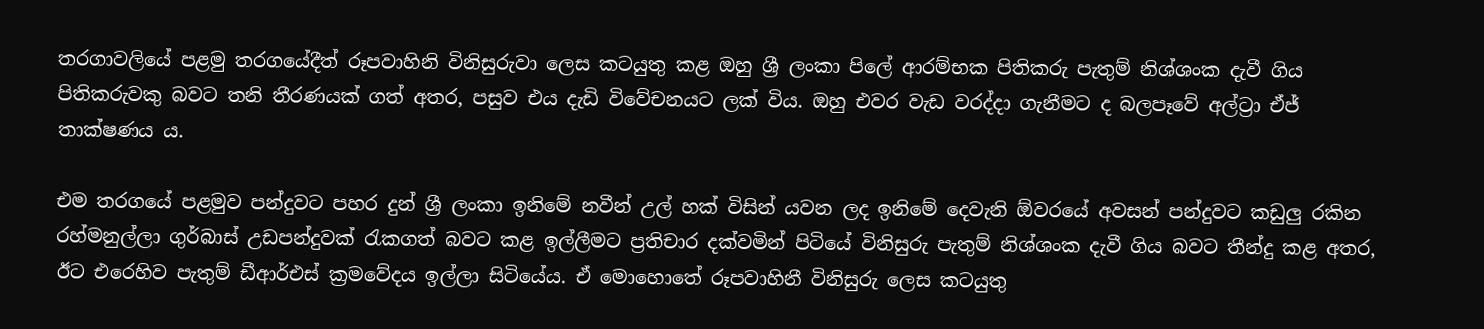තරගාවලියේ පළමු තරගයේදීත් රූපවාහිනි විනිසුරුවා ලෙස කටයුතු කළ ඔහු ශ්‍රී ලංකා පිලේ ආරම්භක පිතිකරු පැතුම් නිශ්ශංක දැවී ගිය පිතිකරුවකු බවට තනි තීරණයක් ගත් අතර, පසුව එය දැඩි විවේචනයට ලක් විය. ඔහු එවර වැඩ වරද්දා ගැනීමට ද බලපෑවේ අල්ට්‍රා ඒජ් තාක්ෂණය ය.

එම තරගයේ පළමුව පන්දුවට පහර දුන් ශ්‍රී ලංකා ඉනිමේ නවීන් උල් හක් විසින් යවන ලද ඉනිමේ දෙවැනි ඕවරයේ අවසන් පන්දුවට කඩුලු රකින රහ්මනුල්ලා ගුර්බාස් උඩපන්දුවක් රැකගත් බවට කළ ඉල්ලීමට ප්‍රතිචාර දක්වමින් පිටියේ විනිසුරු පැතුම් නිශ්ශංක දැවී ගිය බවට තීන්දු කළ අතර, ඊට එරෙහිව පැතුම් ඩීආර්එස් ක්‍රමවේදය ඉල්ලා සිටියේය. ඒ මොහොතේ රූපවාහිනී විනිසුරු ලෙස කටයුතු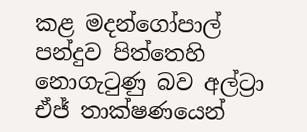කළ මදන්ගෝපාල් පන්දුව පිත්තෙහි නොගැටුණු බව අල්ට්‍රා ඒජ් තාක්ෂණයෙන්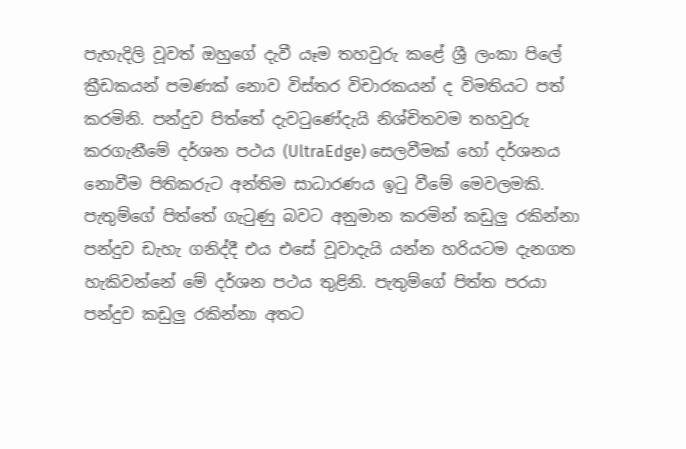පැහැදිලි වූවත් ඔහුගේ දැවී යෑම තහවුරු කළේ ශ්‍රී ලංකා පිලේ ක්‍රීඩකයන් පමණක් නොව විස්තර විචාරකයන් ද විමතියට පත් කරමිනි. පන්දුව පිත්තේ දැවටුණේදැයි නිශ්චිතවම තහවුරු කරගැනීමේ දර්ශන පථය (UltraEdge) සෙලවීමක් හෝ දර්ශනය නොවීම පිතිකරුට අන්තිම සාධාරණය ඉටු වීමේ මෙවලමකි. පැතුම්ගේ පිත්තේ ගැටුණු බවට අනුමාන කරමින් කඩුලු රකින්නා පන්දුව ඩැහැ ගනිද්දී එය එසේ වූවාදැයි යන්න හරියටම දැනගත හැකිවන්නේ මේ දර්ශන පථය තුළිනි. පැතුම්ගේ පිත්ත පරයා පන්දුව කඩුලු රකින්නා අතට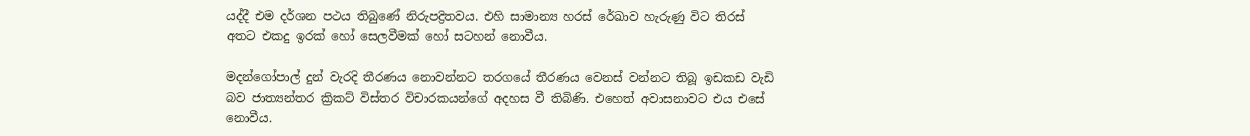යද්දී එම දර්ශන පථය තිබුණේ නිරුපද්‍රිතවය. එහි සාමාන්‍ය හරස් රේඛාව හැරුණු විට තිරස් අතට එකදු ඉරක් හෝ සෙලවීමක් හෝ සටහන් නොවීය.

මදන්ගෝපාල් දුන් වැරදි තීරණය නොවන්නට තරගයේ තීරණය වෙනස් වන්නට තිබූ ඉඩකඩ වැඩි බව ජාත්‍යන්තර ක්‍රිකට් විස්තර විචාරකයන්ගේ අදහස වී තිබිණි. එහෙත් අවාසනාවට එය එසේ නොවීය.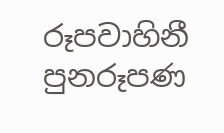රූපවාහිනී පුනරූපණ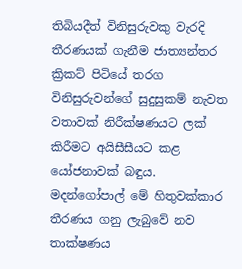තිබියදීත් විනිසුරුවකු වැරදි තීරණයක් ගැනීම ජාත්‍යන්තර ක්‍රිකට් පිටියේ තරග විනිසුරුවන්ගේ සුදුසුකම් නැවත වතාවක් නිරීක්ෂණයට ලක් කිරීමට අයිසීසීයට කළ යෝජනාවක් බඳුය. මදන්ගෝපාල් මේ හිතුවක්කාර තීරණය ගනු ලැබුවේ නව තාක්ෂණය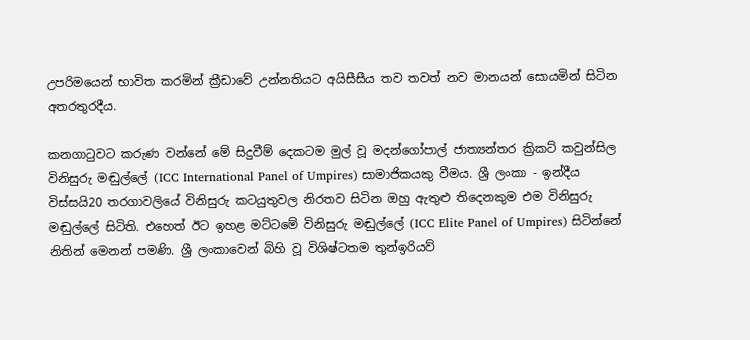උපරිමයෙන් භාවිත කරමින් ක්‍රීඩාවේ උන්නතියට අයිසීසීය තව තවත් නව මානයන් සොයමින් සිටින අතරතුරදීය.

කනගාටුවට කරුණ වන්නේ මේ සිදුවීම් දෙකටම මුල් වූ මදන්ගෝපාල් ජාත්‍යන්තර ක්‍රිකට් කවුන්සිල විනිසුරු මඬුල්ලේ (ICC International Panel of Umpires) සාමාජිකයකු වීමය. ශ්‍රී ලංකා - ඉන්දීය විස්සයි20 තරගාවලියේ විනිසුරු කටයුතුවල නිරතව සිටින ඔහු ඇතුළු තිදෙනකුම එම විනිසුරු මඬුල්ලේ සිටිති. එහෙත් ඊට ඉහළ මට්ටමේ විනිසුරු මඬුල්ලේ (ICC Elite Panel of Umpires) සිටින්නේ නිතින් මෙනන් පමණි. ශ්‍රී ලංකාවෙන් බිහි වූ විශිෂ්ටතම තුන්ඉරියව්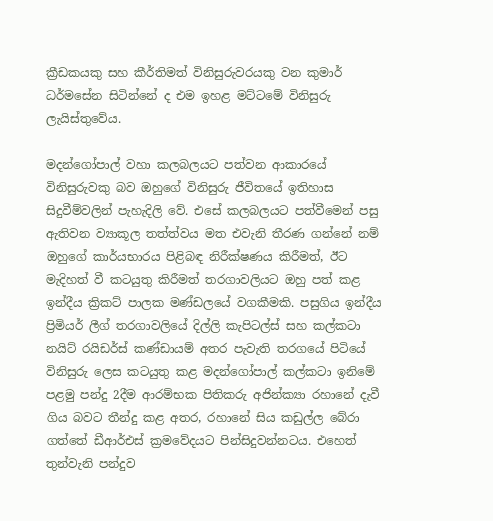ක්‍රීඩකයකු සහ කීර්තිමත් විනිසුරුවරයකු වන කුමාර් ධර්මසේන සිටින්නේ ද එම ඉහළ මට්ටමේ විනිසුරු ලැයිස්තුවේය.

මදන්ගෝපාල් වහා කලබලයට පත්වන ආකාරයේ විනිසුරුවකු බව ඔහුගේ විනිසුරු ජීවිතයේ ඉතිහාස සිදුවීම්වලින් පැහැදිලි වේ. එසේ කලබලයට පත්වීමෙන් පසු ඇතිවන ව්‍යාකූල තත්ත්වය මත එවැනි තීරණ ගන්නේ නම් ඔහුගේ කාර්යභාරය පිළිබඳ නිරීක්ෂණය කිරීමත්, ඊට මැදිහත් වී කටයුතු කිරීමත් තරගාවලියට ඔහු පත් කළ ඉන්දීය ක්‍රිකට් පාලක මණ්ඩලයේ වගකීමකි. පසුගිය ඉන්දීය ප්‍රිමියර් ලීග් තරගාවලියේ දිල්ලි කැපිටල්ස් සහ කල්කටා නයිට් රයිඩර්ස් කණ්ඩායම් අතර පැවැති තරගයේ පිටියේ විනිසුරු ලෙස කටයුතු කළ මදන්ගෝපාල් කල්කටා ඉනිමේ පළමු පන්දු 2දීම ආරම්භක පිතිකරු අජින්ක්‍යා රහානේ දැවී ගිය බවට තීන්දු කළ අතර, රහානේ සිය කඩුල්ල බේරා ගත්තේ ඩීආර්එස් ක්‍රමවේදයට පින්සිදුවන්නටය. එහෙත් තුන්වැනි පන්දුව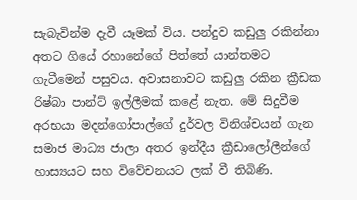සැබැවින්ම දැවී යෑමක් විය. පන්දුව කඩුලු රකින්නා අතට ගියේ රහානේගේ පිත්තේ යාන්තමට ගැටීමෙන් පසුවය. අවාසනාවට කඩුලු රකින ක්‍රීඩක රිෂ්බා පාන්ට් ඉල්ලීමක් කළේ නැත. මේ සිදුවීම අරභයා මදන්ගෝපාල්ගේ දුර්වල විනිශ්චයන් ගැන සමාජ මාධ්‍ය ජාලා අතර ඉන්දීය ක්‍රීඩාලෝලීන්ගේ හාස්‍යයට සහ විවේචනයට ලක් වී තිබිණි.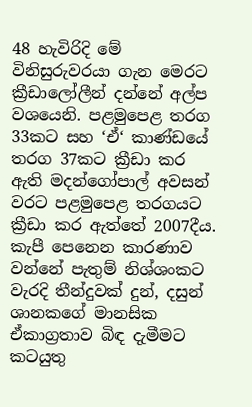48 හැවිරිදි මේ විනිසුරුවරයා ගැන මෙරට ක්‍රීඩාලෝලීන් දන්නේ අල්ප වශයෙනි. පළමුපෙළ තරග 33කට සහ ‘ඒ‘ කාණ්ඩයේ තරග 37කට ක්‍රීඩා කර ඇති මදන්ගෝපාල් අවසන් වරට පළමුපෙළ තරගයට ක්‍රීඩා කර ඇත්තේ 2007දීය. කැපී පෙනෙන කාරණාව වන්නේ පැතුම් නිශ්ශංකට වැරදි තීන්දුවක් දුන්, දසුන් ශානකගේ මානසික ඒකාග්‍රතාව බිඳ දැමීමට කටයුතු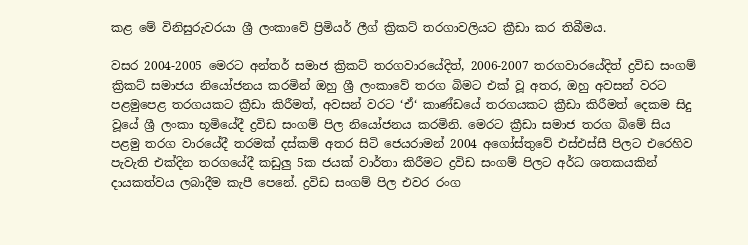කළ මේ විනිසුරුවරයා ශ්‍රී ලංකාවේ ප්‍රිමියර් ලීග් ක්‍රිකට් තරගාවලියට ක්‍රීඩා කර තිබීමය.

වසර 2004-2005 මෙරට අන්තර් සමාජ ක්‍රිකට් තරගවාරයේදිත්, 2006-2007 තරගවාරයේදිත් ද්‍රවිඩ සංගම් ක්‍රිකට් සමාජය නියෝජනය කරමින් ඔහු ශ්‍රී ලංකාවේ තරග බිමට එක් වූ අතර, ඔහු අවසන් වරට පළමුපෙළ තරගයකට ක්‍රීඩා කිරීමත්, අවසන් වරට ‘ඒ‘ කාණ්ඩයේ තරගයකට ක්‍රීඩා කිරීමත් දෙකම සිදු වූයේ ශ්‍රී ලංකා භූමියේදී ද්‍රවිඩ සංගම් පිල නියෝජනය කරමිනි. මෙරට ක්‍රීඩා සමාජ තරග බිමේ සිය පළමු තරග වාරයේදී තරමක් දස්කම් අතර සිටි ජෙයරාමන් 2004 අගෝස්තුවේ එස්එස්සී පිලට එරෙහිව පැවැති එක්දින තරගයේදී කඩුලු 5ක ජයක් වාර්තා කිරීමට ද්‍රවිඩ සංගම් පිලට අර්ධ ශතකයකින් දායකත්වය ලබාදීම කැපී පෙනේ. ද්‍රවිඩ සංගම් පිල එවර රංග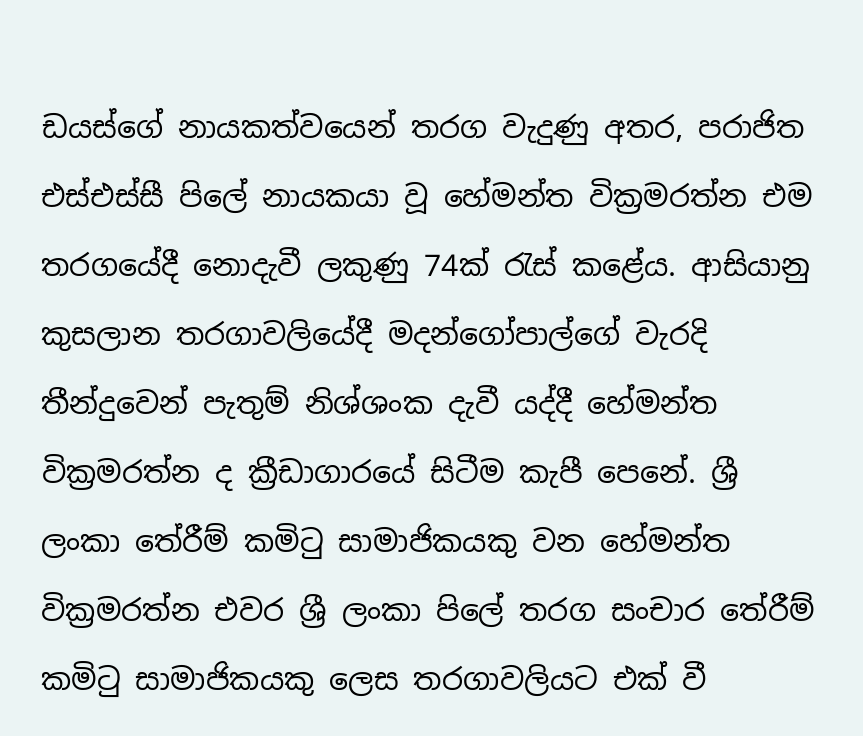ඩයස්ගේ නායකත්වයෙන් තරග වැදුණු අතර, පරාජිත එස්එස්සී පිලේ නායකයා වූ හේමන්ත වික්‍රමරත්න එම තරගයේදී නොදැවී ලකුණු 74ක් රැස් කළේය. ආසියානු කුසලාන තරගාවලියේදී මදන්ගෝපාල්ගේ වැරදි තීන්දුවෙන් පැතුම් නිශ්ශංක දැවී යද්දී හේමන්ත වික්‍රමරත්න ද ක්‍රීඩාගාරයේ සිටීම කැපී පෙනේ. ශ්‍රී ලංකා තේරීම් කමිටු සාමාජිකයකු වන හේමන්ත වික්‍රමරත්න එවර ශ්‍රී ලංකා පිලේ තරග සංචාර තේරීම් කමිටු සාමාජිකයකු ලෙස තරගාවලියට එක් වී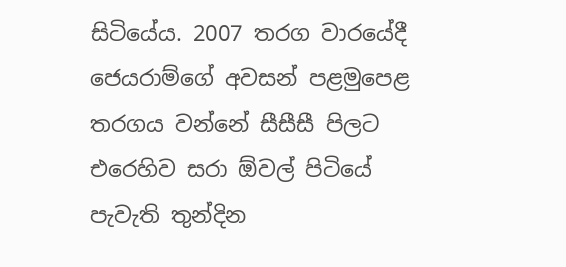සිටියේය. 2007 තරග වාරයේදී ජෙයරාම්ගේ අවසන් පළමුපෙළ තරගය වන්නේ සීසීසී පිලට එරෙහිව සරා ඕවල් පිටියේ පැවැති තුන්දින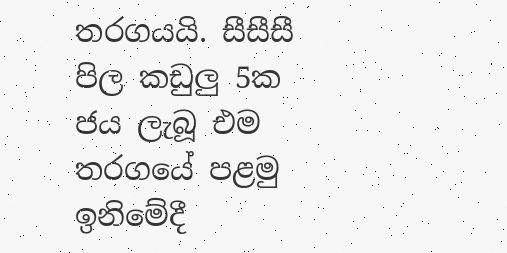තරගයයි. සීසීසී පිල කඩුලු 5ක ජය ලැබූ එම තරගයේ පළමු ඉනිමේදී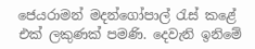ජෙයරාමන් මදන්ගෝපාල් රැස් කළේ එක් ලකුණක් පමණි. දෙවැනි ඉනිමේ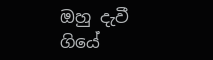ඔහු දැවී ගියේ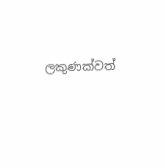ලකුණක්වත්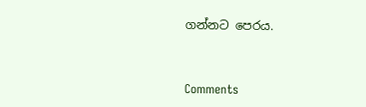ගන්නට පෙරය.



Comments